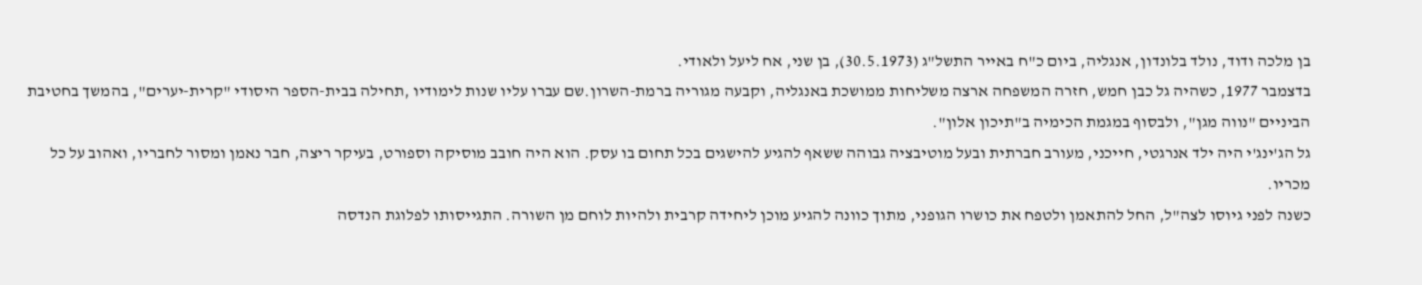בן מלכה ודוד, נולד בלונדון, אנגליה, ביום כ"ח באייר התשל"ג (30.5.1973), בן שני, אח ליעל ולאודי.
בדצמבר 1977, כשהיה גל כבן חמש, חזרה המשפחה ארצה משליחות ממושכת באנגליה, וקבעה מגוריה ברמת-השרון.שם עברו עליו שנות לימודיו ,תחילה בבית-הספר היסודי "קרית-יערים", בהמשך בחטיבת הביניים "נווה מגן", ולבסוף במגמת הכימיה ב"תיכון אלון".
גל הג'ינג'י היה ילד אנרגטי, חייכני, מעורב חברתית ובעל מוטיבציה גבוהה ששאף להגיע להישגים בכל תחום בו עסק. הוא היה חובב מוסיקה וספורט, בעיקר ריצה, חבר נאמן ומסור לחבריו, ואהוב על כל מכריו.
כשנה לפני גיוסו לצה"ל, החל להתאמן ולטפח את כושרו הגופני, מתוך כוונה להגיע מוכן ליחידה קרבית ולהיות לוחם מן השורה. התגייסותו לפלוגת הנדסה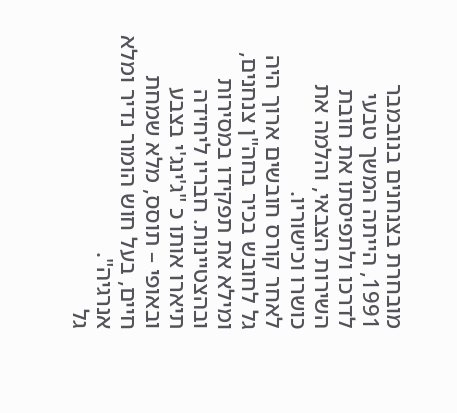מובחרת בצנחנים בנובמבר 1991, הייתה המשך טבעי לדרכו ולתפיסתו את חובת השירות הצבאי, והלמה את כושרו וכישוריו.
לאחר קורס חובשים ארוך היה גל לחובש בכיר בחה"ן צנחנים, ומילא את תפקידו במסירות ובהצטיינות. חבריו ליחידה תיארו אותו כ "ג'ינג'י בצבע ובאופי – תוסס, מלא שמחת חיים, בעל חוש הומור נדיר ומלא אנרגיה".
גל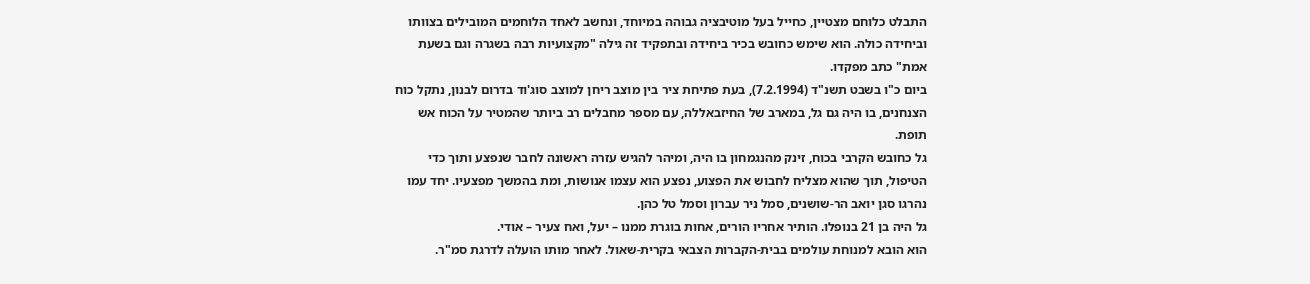התבלט כלוחם מצטיין, כחייל בעל מוטיבציה גבוהה במיוחד, ונחשב לאחד הלוחמים המובילים בצוותו וביחידה כולה. הוא שימש כחובש בכיר ביחידה ובתפקיד זה גילה "מקצועיות רבה בשגרה וגם בשעת אמת" כתב מפקדו.
ביום כ"ו בשבט תשנ"ד (7.2.1994), בעת פתיחת ציר בין מוצב ריחן למוצב סוג'וד בדרום לבנון, נתקל כוח הצנחנים, בו היה גם גל, במארב של החיזבאללה, עם מספר מחבלים רב ביותר שהמטיר על הכוח אש תופת.
גל כחובש הקרבי בכוח, זינק מהנגמחון בו היה, ומיהר להגיש עזרה ראשונה לחבר שנפצע ותוך כדי הטיפול, תוך שהוא מצליח לחבוש את הפצוע, נפצע הוא עצמו אנושות, ומת בהמשך מפצעיו. יחד עמו נהרגו סגן יואב הר-שושנים, סמל ניר עברון וסמל טל כהן.
גל היה בן 21 בנופלו. הותיר אחריו הורים, אחות בוגרת ממנו – יעל, ואח צעיר – אודי.
הוא הובא למנוחת עולמים בבית-הקברות הצבאי בקרית-שאול. לאחר מותו הועלה לדרגת סמ"ר.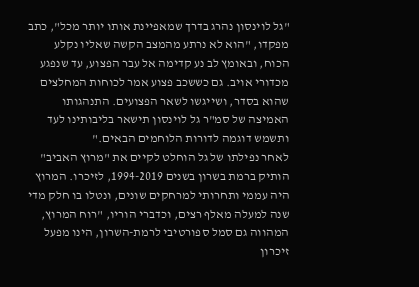"גל לוינסון נהרג בדרך שמאפיינת אותו יותר מכל", כתב מפקדו, "הוא לא נרתע מהמצב הקשה שאליו נקלע הכוח, ובאומץ לב נע קדימה אל עבר הפצוע, עד שנפגע מכדורי אויב. גם כששכב פצוע אמר לכוחות המחלצים שהוא בסדר, ושייגשו לשאר הפצועים. התנהגותו האמיצה של סמ"ר גל לוינסון תישאר בליבותינו לעד ותשמש דוגמה לדורות הלוחמים הבאים."
לאחר נפילתו של גל הוחלט לקיים את "מרוץ האביב" הותיק ברמת בשרון בשנים 1994-2019, לזיכרו. המרוץ היה עממי ותחרותי למרחקים שונים, ונטלו בו חלק מדי שנה למעלה מאלף רצים, וכדברי הוריו, "רוח המרוץ, המהווה גם סמל ספורטיבי לרמת-השרון, הינו מפעל זיכרון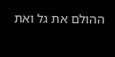ההולם את גל ואת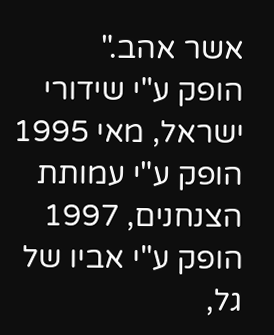אשר אהב."
הופק ע"י שידורי ישראל, מאי 1995
הופק ע"י עמותת הצנחנים, 1997
הופק ע"י אביו של גל,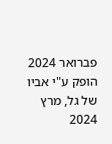פברואר 2024
הופק ע"י אביו של גל, מרץ 2024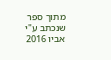מתוך ספר שנכתב ע"י אביו 2016